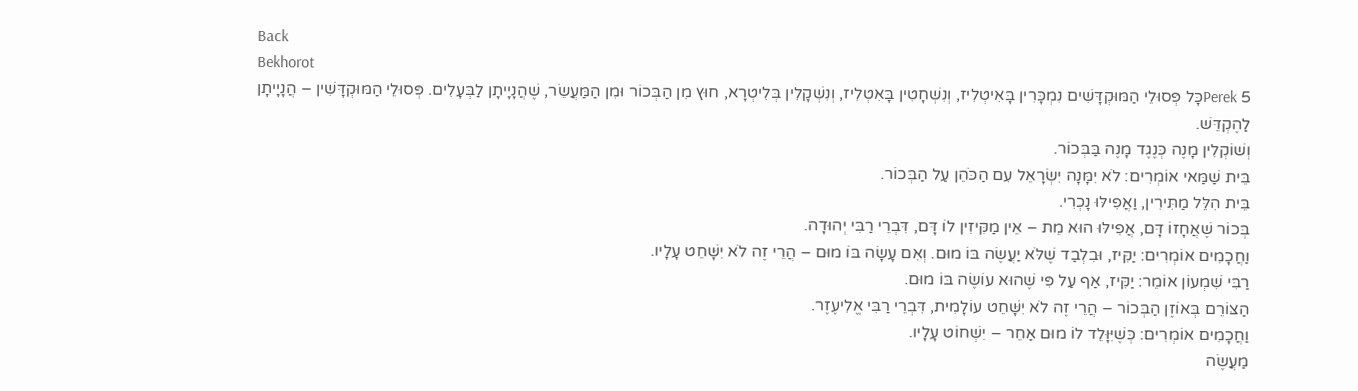Back
Bekhorot
Perek 5כָּל פְּסוּלֵי הַמּוּקְדָּשִׁים נִמְכָּרִין בָּאִיטְלִיז, וְנִשְׁחָטִין בָּאִטְלִיז, וְנִשְׁקָלִין בְּלִיטְרָא, חוּץ מִן הַבְּכוֹר וּמִן הַמַּעֲשֵׂר, שֶׁהֲנָיָיתָן לַבְּעָלִים. פְּסוּלֵי הַמּוּקְדָּשִׁין – הֲנָיָיתָן לַהֶקְדֵּשׁ.
וְשׁוֹקְלִין מָנֶה כְּנֶגֶד מָנֶה בַּבְּכוֹר.
בֵּית שַׁמַּאי אוֹמְרִים: לֹא יִמָּנָה יִשְׂרָאֵל עִם הַכֹּהֵן עַל הַבְּכוֹר.
בֵּית הִלֵּל מַתִּירִין, וַאֲפִילּוּ נָכְרִי.
בְּכוֹר שֶׁאֲחָזוֹ דָּם, אֲפִילּוּ הוּא מֵת – אֵין מַקִּיזִין לוֹ דָּם, דִּבְרֵי רַבִּי יְהוּדָה.
וַחֲכָמִים אוֹמְרִים: יַקִּיז, וּבִלְבַד שֶׁלֹּא יַעֲשֶׂה בּוֹ מוּם. וְאִם עָשָׂה בּוֹ מוּם – הֲרֵי זֶה לֹא יִשָּׁחֵט עָלָיו.
רַבִּי שִׁמְעוֹן אוֹמֵר: יַקִּיז, אַף עַל פִּי שֶׁהוּא עוֹשֶׂה בּוֹ מוּם.
הַצּוֹרֵם בְּאוֹזֶן הַבְּכוֹר – הֲרֵי זֶה לֹא יִשָּׁחֵט עוֹלָמִית, דִּבְרֵי רַבִּי אֱלִיעֶזֶר.
וַחֲכָמִים אוֹמְרִים: כְּשֶׁיִּוָּלֵד לוֹ מוּם אַחֵר – יִשְׁחוֹט עָלָיו.
מַעֲשֶׂה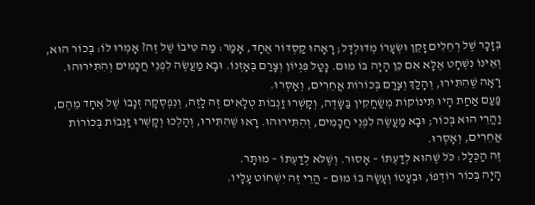בְּזָכָר שֶׁל רְחֵלִים זָקֵן וּשְׂעָרוֹ מְדוּלְדָּל; רָאָהוּ קַסְדּוֹר אֶחָד, אָמַר: מַה טִּיבוֹ שֶׁל זֶה? אָמְרוּ לוֹ: בְּכוֹר הוּא, וְאֵינוֹ נִשְׁחָט אֶלָּא אִם כֵּן הָיָה בּוֹ מוּם. נָטַל פִּגְיוֹן וְצָרַם בְּאָזְנוֹ. וּבָא מַעֲשֶׂה לִפְנֵי חֲכָמִים וְהִתִּירוּהוּ. רָאָה שֶׁהִתִּירוּ, וְהָלַךְ וְצָרַם בְּכוֹרוֹת אֲחֵרִים, וְאָסְרוּ.
פַּעַם אַחַת הָיוּ תִּינוֹקוֹת מְשַׂחֲקִין בַּשָּׂדֶה, וְקָשְׁרוּ זַנְבוֹת טְלָאִים זֶה לָזֶה, וְנִפְסְקָה זְנָבוֹ שֶׁל אֶחָד מֵהֶם, וַהֲרֵי הוּא בְּכוֹר; וּבָא מַעֲשֶׂה לִפְנֵי חֲכָמִים, וְהִתִּירוּהוּ. רָאוּ שֶׁהִתִּירוּ, וְהָלְכוּ וְקָשְׁרוּ זַנְבוֹת בְּכוֹרוֹת אֲחֵרִים, וְאָסְרוּ.
זֶה הַכְּלָל: כֹּל שֶׁהוּא לְדַעְתּוֹ – אָסוּר. וְשֶׁלֹּא לְדַעְתּוֹ – מוּתָּר.
הָיָה בְּכוֹר רוֹדְפוֹ, וּבְעָטוֹ וְעָשָׂה בּוֹ מוּם – הֲרֵי זֶה יִשְׁחוֹט עָלָיו.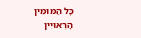כָּל הַמּוּמִין הָרְאוּיִין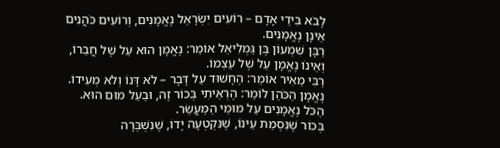לָבֹא בִּידֵי אָדָם – רוֹעִים יִשְׂרָאֵל נֶאֱמָנִים, וְרוֹעִים כֹּהֲנִים אֵינָן נֶאֱמָנִים.
רַבָּן שִׁמְעוֹן בֶּן גַּמְלִיאֵל אוֹמֵר: נֶאֱמָן הוּא עַל שֶׁל חֲבֵרוֹ, וְאֵינוֹ נֶאֱמָן עַל שֶׁל עַצְמוֹ.
רַבִּי מֵאִיר אוֹמֵר: הֶחָשׁוּד עַל דָּבָר – לֹא דָּנוֹ וְלֹא מְעִידוֹ.
נֶאֱמָן הַכֹּהֵן לוֹמַר: הֶרְאֵיתִי בְּכוֹר זֶה, וּבַעַל מוּם הוּא.
הַכֹּל נֶאֱמָנִים עַל מוּמֵי הַמַּעֲשֵׂר.
בְּכוֹר שֶׁנִּסְמֵת עֵינוֹ, שֶׁנִּקְטְעָה יָדוֹ, שֶׁנִּשְׁבְּרָה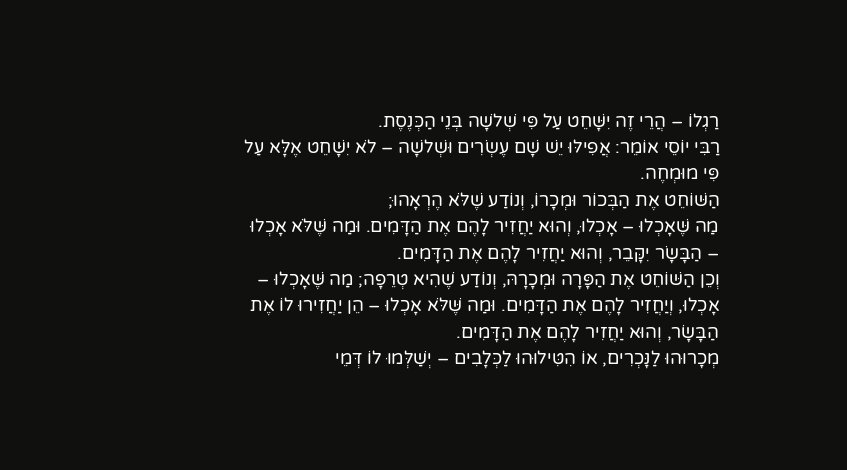רַגְלוֹ – הֲרֵי זֶה יִשָּׁחֵט עַל פִּי שְׁלשָׁה בְּנֵי הַכְּנֶסֶת.
רַבִּי יוֹסֵי אוֹמֵר: אֲפִילּוּ יֵשׁ שָׁם עֶשְׂרִים וּשְׁלשָׁה – לֹא יִשָּׁחֵט אֶלָּא עַל פִּי מוּמְחֶה.
הַשּׁוֹחֵט אֶת הַבְּכוֹר וּמְכָרוֹ, וְנוֹדַע שֶׁלֹּא הֶרְאָהוּ;
מַה שֶּׁאָכְלוּ – אָכְלוּ, וְהוּא יַחֲזִיר לָהֶם אֶת הַדָּמִים. וּמַה שֶּׁלֹּא אָכְלוּ – הַבָּשָׂר יִקָּבֵר, וְהוּא יַחֲזִיר לָהֶם אֶת הַדָּמִים.
וְכֵן הַשּׁוֹחֵט אֶת הַפָּרָה וּמְכָרָהּ, וְנוֹדַע שֶׁהִיא טְרֵפָה; מַה שֶּׁאָכְלוּ – אָכְלוּ, וְיַחֲזִיר לָהֶם אֶת הַדָּמִים. וּמַה שֶּׁלֹּא אָכְלוּ – הֵן יַחֲזִירוּ לוֹ אֶת הַבָּשָׂר, וְהוּא יַחֲזִיר לָהֶם אֶת הַדָּמִים.
מְכָרוּהוּ לַנָּכְרִים, אוֹ הִטִּילוּהוּ לַכְּלָבִים – יְשַׁלְּמוּ לוֹ דְּמֵי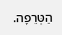הַטְּרֵפָה.